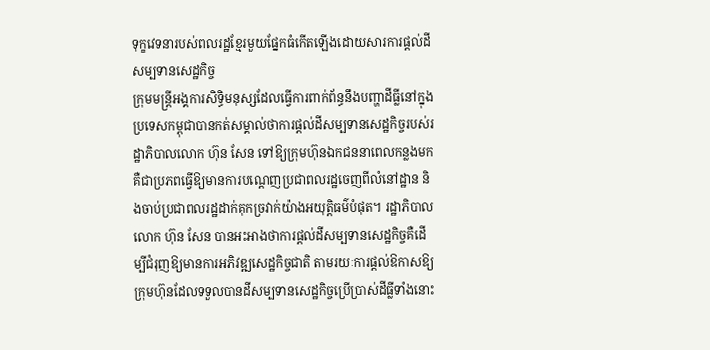ទុក្ខវេទនារបស់ពលរដ្ឋខ្មែរមួយផ្នែកធំកើតឡើងដោយសារការផ្តល់ដីសម្បទានសេដ្ឋកិច្ច
ក្រុមមន្ត្រីអង្គការសិទ្ធិមនុស្សដែលធ្វើការពាក់ព័ន្ធនឹងបញ្ហាដីធ្លីនៅក្នុងប្រទេសកម្ពុជាបានកត់សម្គាល់ថាការផ្តល់ដីសម្បទានសេដ្ឋកិច្ចរបស់រដ្ឋាភិបាលលោក ហ៊ុន សែន ទៅឱ្យក្រុមហ៊ុនឯកជននាពេលកន្លងមក គឺជាប្រភពធ្វើឱ្យមានការបណ្តេញប្រជាពលរដ្ឋចេញពីលំនៅដ្ឋាន និងចាប់ប្រជាពលរដ្ឋដាក់គុកច្រវាក់យ៉ាងអយុត្តិធម៌បំផុត។ រដ្ឋាភិបាលលោក ហ៊ុន សែន បានអះអាងថាការផ្តល់ដីសម្បទានសេដ្ឋកិច្ចគឺដើម្បីជំរុញឱ្យមានការអភិវឌ្ឍសេដ្ឋកិច្ចជាតិ តាមរយៈការផ្តល់ឱកាសឱ្យក្រុមហ៊ុនដែលទទួលបានដីសម្បទានសេដ្ឋកិច្ចប្រើប្រាស់ដីធ្លីទាំងនោះ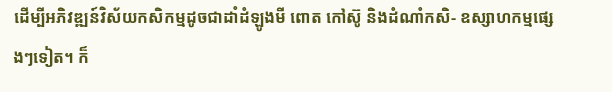ដើម្បីអភិវឌ្ឍន៍វិស័យកសិកម្មដូចជាដាំដំឡូងមី ពោត កៅស៊ូ និងដំណាំកសិ- ឧស្សាហកម្មផ្សេងៗទៀត។ ក៏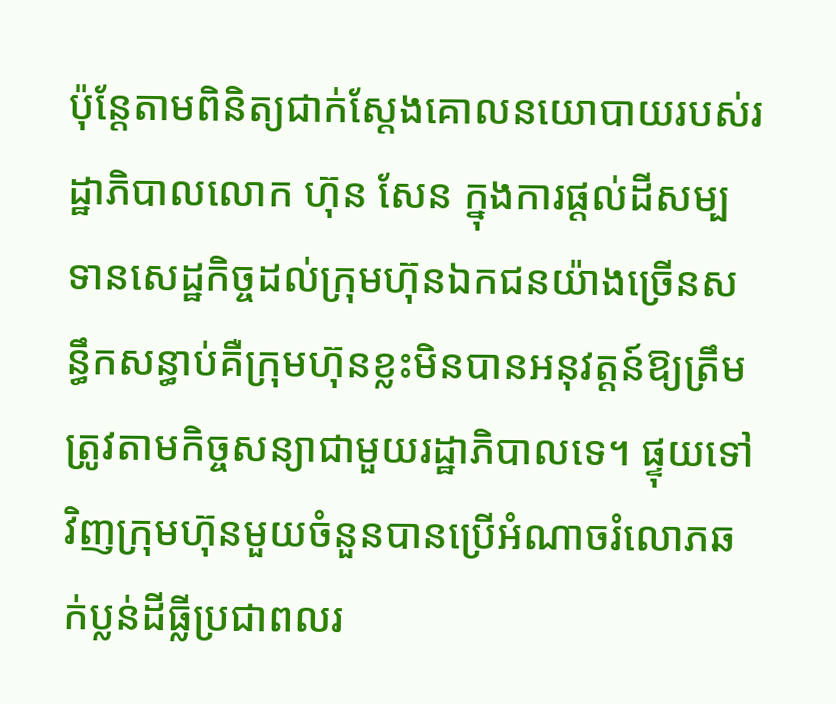ប៉ុន្តែតាមពិនិត្យជាក់ស្តែងគោលនយោបាយរបស់រដ្ឋាភិបាលលោក ហ៊ុន សែន ក្នុងការផ្តល់ដីសម្បទានសេដ្ឋកិច្ចដល់ក្រុមហ៊ុនឯកជនយ៉ាងច្រើនសន្ធឹកសន្ធាប់គឺក្រុមហ៊ុនខ្លះមិនបានអនុវត្តន៍ឱ្យត្រឹមត្រូវតាមកិច្ចសន្យាជាមួយរដ្ឋាភិបាលទេ។ ផ្ទុយទៅវិញក្រុមហ៊ុនមួយចំនួនបានប្រើអំណាចរំលោភឆក់ប្លន់ដីធ្លីប្រជាពលរ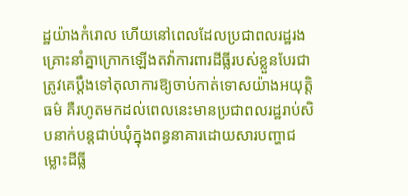ដ្ឋយ៉ាងកំរោល ហើយនៅពេលដែលប្រជាពលរដ្ឋរងគ្រោះនាំគ្នាក្រោកឡើងតវ៉ាការពារដីធ្លីរបស់ខ្លួនបែរជាត្រូវគេប្តឹងទៅតុលាការឱ្យចាប់កាត់ទោសយ៉ាងអយុត្តិធម៌ គឺរហូតមកដល់ពេលនេះមានប្រជាពលរដ្ឋរាប់សិបនាក់បន្តជាប់ឃុំក្នុងពន្ធនាគារដោយសារបញ្ហាជម្លោះដីធ្លី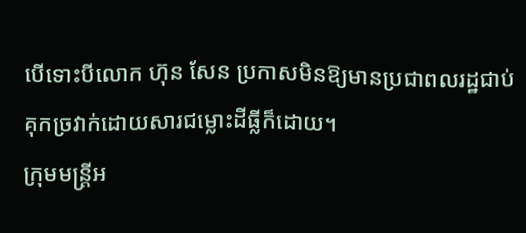បើទោះបីលោក ហ៊ុន សែន ប្រកាសមិនឱ្យមានប្រជាពលរដ្ឋជាប់គុកច្រវាក់ដោយសារជម្លោះដីធ្លីក៏ដោយ។
ក្រុមមន្ត្រីអ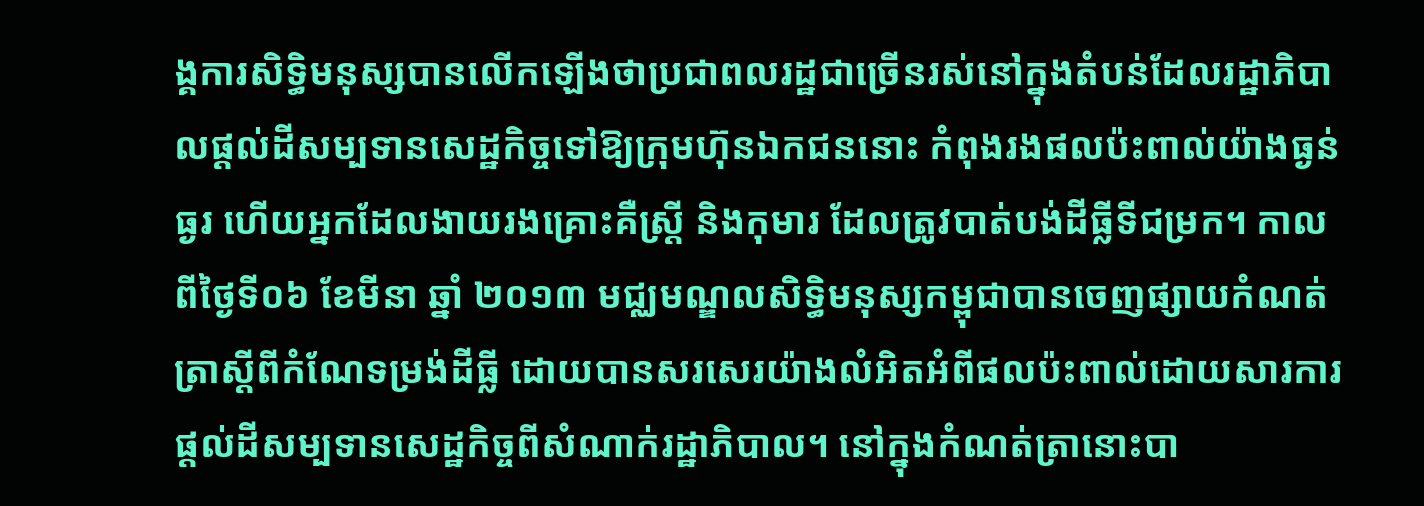ង្គការសិទ្ធិមនុស្សបានលើកឡើងថាប្រជាពលរដ្ឋជាច្រើនរស់នៅក្នុងតំបន់ដែលរដ្ឋាភិបាលផ្តល់ដីសម្បទានសេដ្ឋកិច្ចទៅឱ្យក្រុមហ៊ុនឯកជននោះ កំពុងរងផលប៉ះពាល់យ៉ាងធ្ងន់ធ្ងរ ហើយអ្នកដែលងាយរងគ្រោះគឺស្ត្រី និងកុមារ ដែលត្រូវបាត់បង់ដីធ្លីទីជម្រក។ កាលពីថ្ងៃទី០៦ ខែមីនា ឆ្នាំ ២០១៣ មជ្ឈមណ្ឌលសិទ្ធិមនុស្សកម្ពុជាបានចេញផ្សាយកំណត់ត្រាស្តីពីកំណែទម្រង់ដីធ្លី ដោយបានសរសេរយ៉ាងលំអិតអំពីផលប៉ះពាល់ដោយសារការផ្តល់ដីសម្បទានសេដ្ឋកិច្ចពីសំណាក់រដ្ឋាភិបាល។ នៅក្នុងកំណត់ត្រានោះបា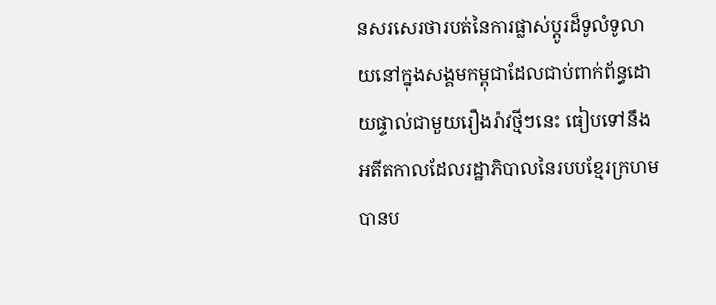នសរសេរថារបត់នៃការផ្លាស់ប្តូរដ៏ទូលំទូលាយនៅក្នុងសង្គមកម្ពុជាដែលជាប់ពាក់ព័ន្ធដោយផ្ទាល់ជាមួយរឿងរ៉ាវថ្មីៗនេះ ធៀបទៅនឹងអតីតកាលដែលរដ្ឋាភិបាលនៃរបបខ្មែរក្រហមបានប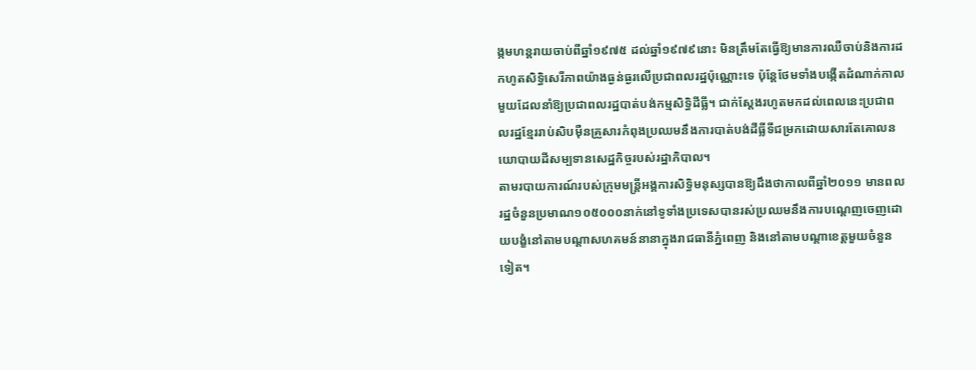ង្កមហន្តរាយចាប់ពីឆ្នាំ១៩៧៥ ដល់ឆ្នាំ១៩៧៩នោះ មិនត្រឹមតែធ្វើឱ្យមានការឈឺចាប់និងការដកហូតសិទ្ធិសេរីភាពយ៉ាងធ្ងន់ធ្ងរលើប្រជាពលរដ្ឋប៉ុណ្ណោះទេ ប៉ុន្តែថែមទាំងបង្កើតដំណាក់កាលមួយដែលនាំឱ្យប្រជាពលរដ្ឋបាត់បង់កម្មសិទ្ធិដីធ្លី។ ជាក់ស្តែងរហូតមកដល់ពេលនេះប្រជាពលរដ្ឋខ្មែររាប់សិបមុឺនគ្រួសារកំពុងប្រឈមនឹងការបាត់បង់ដីធ្លីទីជម្រកដោយសារតែគោលនយោបាយដីសម្បទានសេដ្ឋកិច្ចរបស់រដ្ឋាភិបាល។
តាមរបាយការណ៍របស់ក្រុមមន្ត្រីអង្គការសិទ្ធិមនុស្សបានឱ្យដឹងថាកាលពីឆ្នាំ២០១១ មានពលរដ្ឋចំនួនប្រមាណ១០៥០០០នាក់នៅទូទាំងប្រទេសបានរស់ប្រឈមនឹងការបណ្តេញចេញដោយបង្ខំនៅតាមបណ្តាសហគមន៍នានាក្នុងរាជធានីភ្នំពេញ និងនៅតាមបណ្តាខេត្តមួយចំនួនទៀត។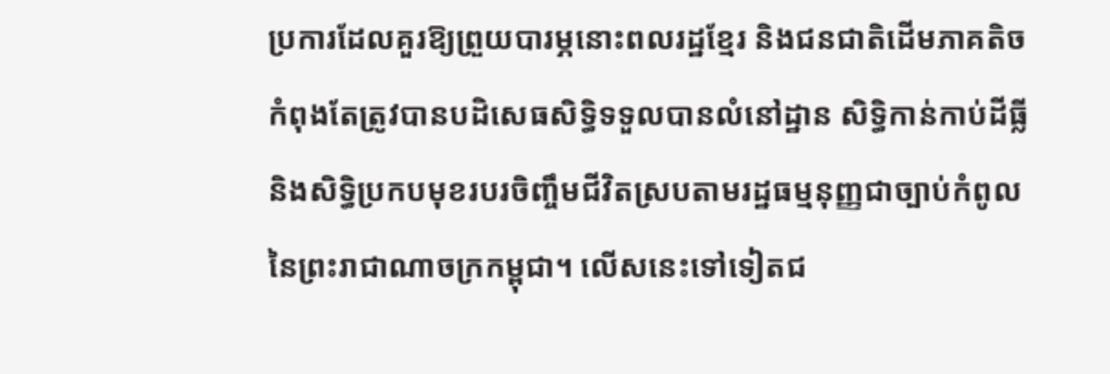ប្រការដែលគួរឱ្យព្រួយបារម្ភនោះពលរដ្ឋខ្មែរ និងជនជាតិដើមភាគតិចកំពុងតែត្រូវបានបដិសេធសិទ្ធិទទួលបានលំនៅដ្ឋាន សិទ្ធិកាន់កាប់ដីធ្លីនិងសិទ្ធិប្រកបមុខរបរចិញ្ចឹមជីវិតស្របតាមរដ្ឋធម្មនុញ្ញជាច្បាប់កំពូលនៃព្រះរាជាណាចក្រកម្ពុជា។ លើសនេះទៅទៀតជ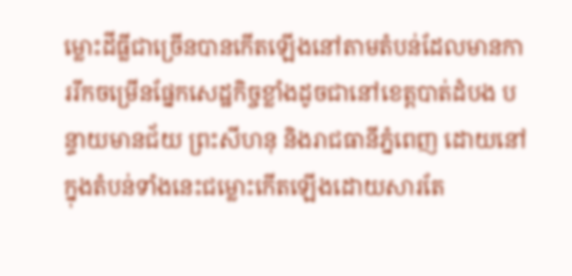ម្លោះដីធ្លីជាច្រើនបានកើតឡើងនៅតាមតំបន់ដែលមានការរីកចម្រើនផ្នែកសេដ្ឋកិច្ចខ្លាំងដូចជានៅខេត្តបាត់ដំបង បន្ទាយមានជ័យ ព្រះសីហនុ និងរាជធានីភ្នំពេញ ដោយនៅក្នុងតំបន់ទាំងនេះជម្លោះកើតឡើងដោយសារតែ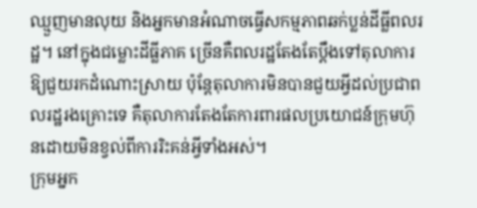ឈ្មួញមានលុយ និងអ្នកមានអំណាចធ្វើសកម្មភាពឆក់ប្លន់ដីធ្លីពលរដ្ឋ។ នៅក្នុងជម្លោះដីធ្លីភាគ ច្រើនគឺពលរដ្ឋតែងតែប្តឹងទៅតុលាការឱ្យជួយរកដំណោះស្រាយ ប៉ុន្តែតុលាការមិនបានជួយអ្វីដល់ប្រជាពលរដ្ឋរងគ្រោះទេ គឺតុលាការតែងតែការពារផលប្រយោជន៍ក្រុមហ៊ុនដោយមិនខ្វល់ពីការរិះគន់អ្វីទាំងអស់។
ក្រុមអ្នក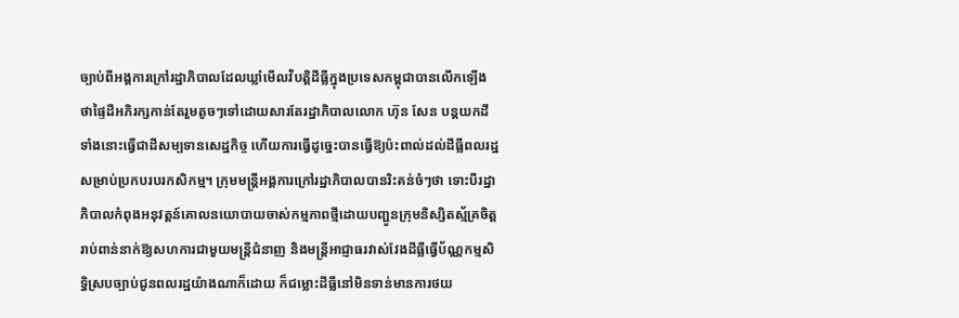ច្បាប់ពីអង្គការក្រៅរដ្ឋាភិបាលដែលឃ្លាំមើលវិបត្តិដីធ្លីក្នុងប្រទេសកម្ពុជាបានលើកឡើងថាផ្ទៃដីអភិរក្សកាន់តែរួមតូចៗទៅដោយសារតែរដ្ឋាភិបាលលោក ហ៊ុន សែន បន្តយកដីទាំងនោះធ្វើជាដីសម្បទានសេដ្ឋកិច្ច ហើយការធ្វើដូច្នេះបានធ្វើឱ្យប៉ះពាល់ដល់ដីធ្លីពលរដ្ឋសម្រាប់ប្រកបរបរកសិកម្ម។ ក្រុមមន្ត្រីអង្គការក្រៅរដ្ឋាភិបាលបានរិះគន់ចំៗថា ទោះបីរដ្ឋាភិបាលកំពុងអនុវត្តន៍គោលនយោបាយចាស់កម្មភាពថ្មីដោយបញ្ជូនក្រុមនិស្សិតស្ម័គ្រចិត្តរាប់ពាន់នាក់ឱ្យសហការជាមួយមន្ត្រីជំនាញ និងមន្ត្រីអាជ្ញាធរវាស់វែងដីធ្លីធ្វើប័ណ្ណកម្មសិទ្ធិស្របច្បាប់ជូនពលរដ្ឋយ៉ាងណាក៏ដោយ ក៏ជម្លោះដីធ្លីនៅមិនទាន់មានការថយ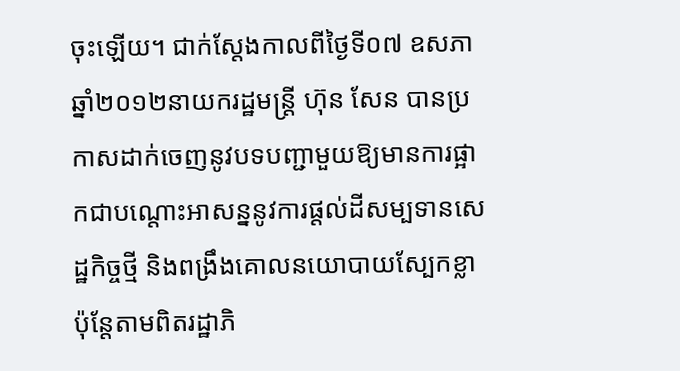ចុះឡើយ។ ជាក់ស្តែងកាលពីថ្ងៃទី០៧ ឧសភា ឆ្នាំ២០១២នាយករដ្ឋមន្ត្រី ហ៊ុន សែន បានប្រកាសដាក់ចេញនូវបទបញ្ជាមួយឱ្យមានការផ្អាកជាបណ្តោះអាសន្ននូវការផ្តល់ដីសម្បទានសេដ្ឋកិច្ចថ្មី និងពង្រឹងគោលនយោបាយស្បែកខ្លា ប៉ុន្តែតាមពិតរដ្ឋាភិ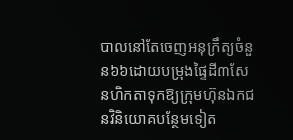បាលនៅតែចេញអនុក្រឹត្យចំនួន៦៦ដោយបម្រុងផ្ទៃដី៣សែនហិកតាទុកឱ្យក្រុមហ៊ុនឯកជនវិនិយោគបន្ថែមទៀត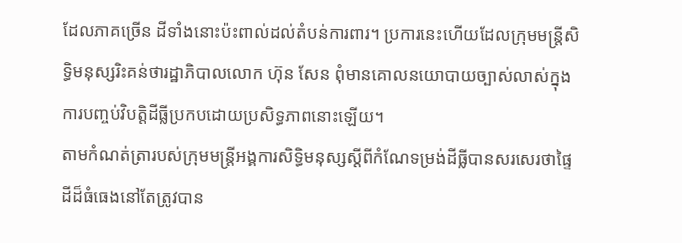ដែលភាគច្រើន ដីទាំងនោះប៉ះពាល់ដល់តំបន់ការពារ។ ប្រការនេះហើយដែលក្រុមមន្ត្រីសិទ្ធិមនុស្សរិះគន់ថារដ្ឋាភិបាលលោក ហ៊ុន សែន ពុំមានគោលនយោបាយច្បាស់លាស់ក្នុងការបញ្ចប់វិបត្តិដីធ្លីប្រកបដោយប្រសិទ្ធភាពនោះឡើយ។
តាមកំណត់ត្រារបស់ក្រុមមន្ត្រីអង្គការសិទ្ធិមនុស្សស្តីពីកំណែទម្រង់ដីធ្លីបានសរសេរថាផ្ទៃដីដ៏ធំធេងនៅតែត្រូវបាន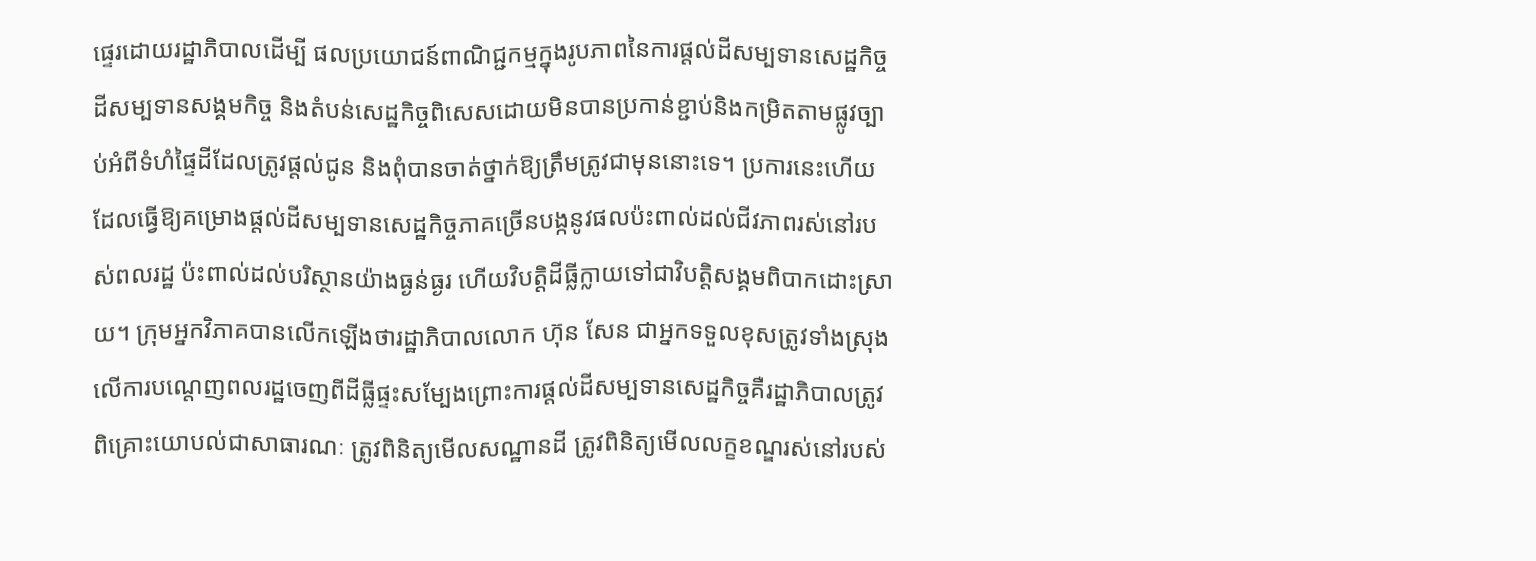ផ្ទេរដោយរដ្ឋាភិបាលដើម្បី ផលប្រយោជន៍ពាណិជ្ជកម្មក្នុងរូបភាពនៃការផ្តល់ដីសម្បទានសេដ្ឋកិច្ច ដីសម្បទានសង្គមកិច្ច និងតំបន់សេដ្ឋកិច្ចពិសេសដោយមិនបានប្រកាន់ខ្ជាប់និងកម្រិតតាមផ្លូវច្បាប់អំពីទំហំផ្ទៃដីដែលត្រូវផ្តល់ជូន និងពុំបានចាត់ថ្នាក់ឱ្យត្រឹមត្រូវជាមុននោះទេ។ ប្រការនេះហើយដែលធ្វើឱ្យគម្រោងផ្តល់ដីសម្បទានសេដ្ឋកិច្ចភាគច្រើនបង្កនូវផលប៉ះពាល់ដល់ជីវភាពរស់នៅរបស់ពលរដ្ឋ ប៉ះពាល់ដល់បរិស្ថានយ៉ាងធ្ងន់ធ្ងរ ហើយវិបត្តិដីធ្លីក្លាយទៅជាវិបត្តិសង្គមពិបាកដោះស្រាយ។ ក្រុមអ្នកវិភាគបានលើកឡើងថារដ្ឋាភិបាលលោក ហ៊ុន សែន ជាអ្នកទទួលខុសត្រូវទាំងស្រុងលើការបណ្តេញពលរដ្ឋចេញពីដីធ្លីផ្ទះសម្បែងព្រោះការផ្តល់ដីសម្បទានសេដ្ឋកិច្ចគឺរដ្ឋាភិបាលត្រូវពិគ្រោះយោបល់ជាសាធារណៈ ត្រូវពិនិត្យមើលសណ្ឋានដី ត្រូវពិនិត្យមើលលក្ខខណ្ឌរស់នៅរបស់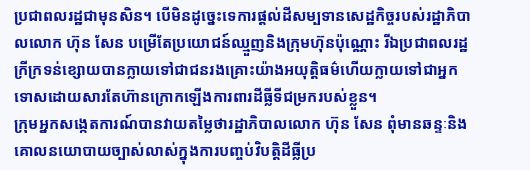ប្រជាពលរដ្ឋជាមុនសិន។ បើមិនដូច្នេះទេការផ្តល់ដីសម្បទានសេដ្ឋកិច្ចរបស់រដ្ឋាភិបាលលោក ហ៊ុន សែន បម្រើតែប្រយោជន៍ឈ្មួញនិងក្រុមហ៊ុនប៉ុណ្ណោះ រីឯប្រជាពលរដ្ឋក្រីក្រទន់ខ្សោយបានក្លាយទៅជាជនរងគ្រោះយ៉ាងអយុត្តិធម៌ហើយក្លាយទៅជាអ្នកទោសដោយសារតែហ៊ានក្រោកឡើងការពារដីធ្លីទីជម្រករបស់ខ្លួន។
ក្រុមអ្នកសង្កេតការណ៍បានវាយតម្លៃថារដ្ឋាភិបាលលោក ហ៊ុន សែន ពុំមានឆន្ទៈនិងគោលនយោបាយច្បាស់លាស់ក្នុងការបញ្ចប់វិបត្តិដីធ្លីប្រ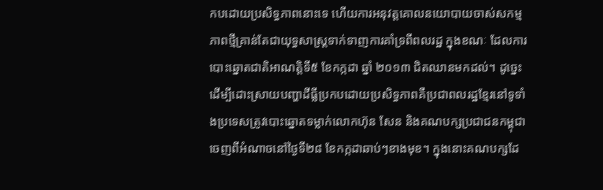កបដោយប្រសិទ្ធភាពនោះទេ ហើយការអនុវត្តគោលនយោបាយចាស់សកម្មភាពថ្មីគ្រាន់តែជាយុទ្ធសាស្ត្រទាក់ទាញការគាំទ្រពីពលរដ្ឋ ក្នុងខណៈ ដែលការបោះឆ្នោតជាតិអាណត្តិទី៥ ខែកក្កដា ឆ្នាំ ២០១៣ ជិតឈានមកដល់។ ដូច្នេះដើម្បីដោះស្រាយបញ្ហាដីធ្លីប្រកបដោយប្រសិទ្ធភាពគឺប្រជាពលរដ្ឋខ្មែរនៅទូទាំងប្រទេសត្រូវបោះឆ្នោតទម្លាក់លោកហ៊ុន សែន និងគណបក្សប្រជាជនកម្ពុជាចេញពីអំណាចនៅថ្ងៃទី២៨ ខែកក្កដាឆាប់ៗខាងមុខ។ ក្នុងនោះគណបក្សដែ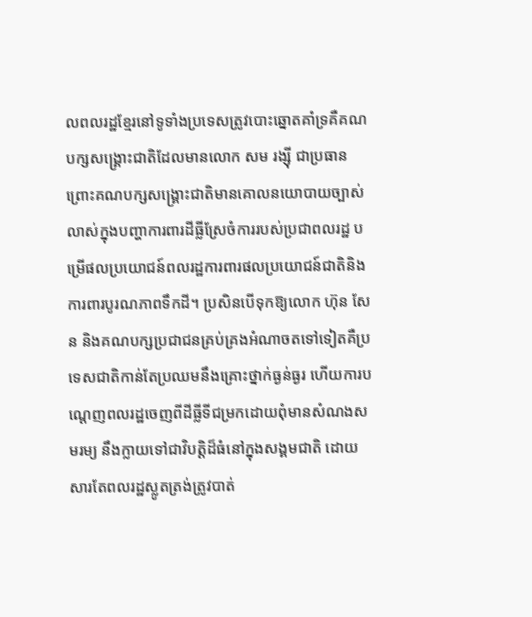លពលរដ្ឋខ្មែរនៅទូទាំងប្រទេសត្រូវបោះឆ្នោតគាំទ្រគឺគណបក្សសង្គ្រោះជាតិដែលមានលោក សម រង្ស៊ី ជាប្រធានព្រោះគណបក្សសង្គ្រោះជាតិមានគោលនយោបាយច្បាស់លាស់ក្នុងបញ្ហាការពារដីធ្លីស្រែចំការរបស់ប្រជាពលរដ្ឋ បម្រើផលប្រយោជន៍ពលរដ្ឋការពារផលប្រយោជន៍ជាតិនិងការពារបូរណភាពទឹកដី។ ប្រសិនបើទុកឱ្យលោក ហ៊ុន សែន និងគណបក្សប្រជាជនគ្រប់គ្រងអំណាចតទៅទៀតគឺប្រទេសជាតិកាន់តែប្រឈមនឹងគ្រោះថ្នាក់ធ្ងន់ធ្ងរ ហើយការបណ្តេញពលរដ្ឋចេញពីដីធ្លីទីជម្រកដោយពុំមានសំណងសមរម្យ នឹងក្លាយទៅជាវិបត្តិដ៏ធំនៅក្នុងសង្គមជាតិ ដោយសារតែពលរដ្ឋស្លូតត្រង់ត្រូវបាត់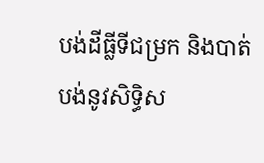បង់ដីធ្លីទីជម្រក និងបាត់បង់នូវសិទ្ធិស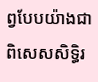ព្វបែបយ៉ាងជាពិសេសសិទ្ធិរ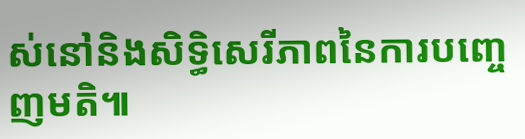ស់នៅនិងសិទ្ធិសេរីភាពនៃការបញ្ចេញមតិ៕